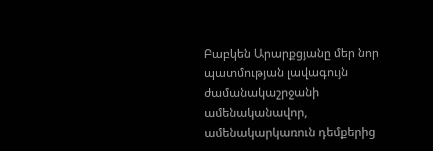Բաբկեն Արարքցյանը մեր նոր պատմության լավագույն ժամանակաշրջանի ամենականավոր, ամենակարկառուն դեմքերից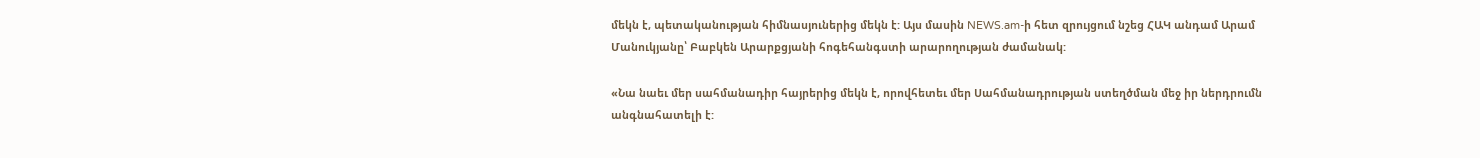մեկն է, պետականության հիմնասյուներից մեկն է: Այս մասին NEWS.am-ի հետ զրույցում նշեց ՀԱԿ անդամ Արամ Մանուկյանը՝ Բաբկեն Արարքցյանի հոգեհանգստի արարողության ժամանակ:

«Նա նաեւ մեր սահմանադիր հայրերից մեկն է, որովհետեւ մեր Սահմանադրության ստեղծման մեջ իր ներդրումն անգնահատելի է: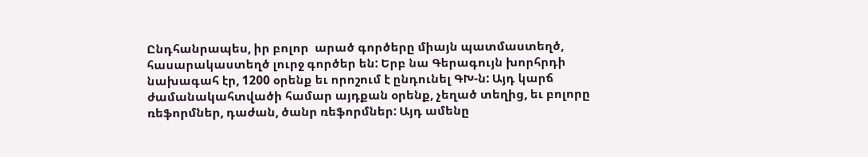Ընդհանրապես, իր բոլոր  արած գործերը միայն պատմաստեղծ, հասարակաստեղծ լուրջ գործեր են: Երբ նա Գերագույն խորհրդի նախագահ էր, 1200 օրենք եւ որոշում է ընդունել ԳԽ-ն: Այդ կարճ ժամանակահտվածի համար այդքան օրենք, չեղած տեղից, եւ բոլորը ռեֆորմներ, դաժան, ծանր ռեֆորմներ: Այդ ամենը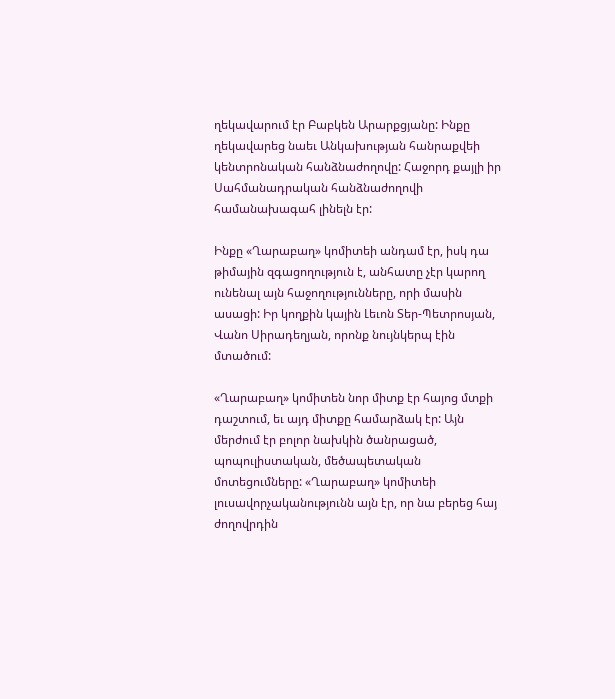ղեկավարում էր Բաբկեն Արարքցյանը: Ինքը ղեկավարեց նաեւ Անկախության հանրաքվեի կենտրոնական հանձնաժողովը: Հաջորդ քայլի իր Սահմանադրական հանձնաժողովի համանախագահ լինելն էր:

Ինքը «Ղարաբաղ» կոմիտեի անդամ էր, իսկ դա թիմային զգացողություն է, անհատը չէր կարող ունենալ այն հաջողությունները, որի մասին ասացի: Իր կողքին կային Լեւոն Տեր-Պետրոսյան, Վանո Սիրադեղյան, որոնք նույնկերպ էին մտածում:

«Ղարաբաղ» կոմիտեն նոր միտք էր հայոց մտքի դաշտում, եւ այդ միտքը համարձակ էր: Այն մերժում էր բոլոր նախկին ծանրացած, պոպուլիստական, մեծապետական մոտեցումները: «Ղարաբաղ» կոմիտեի լուսավորչականությունն այն էր, որ նա բերեց հայ ժողովրդին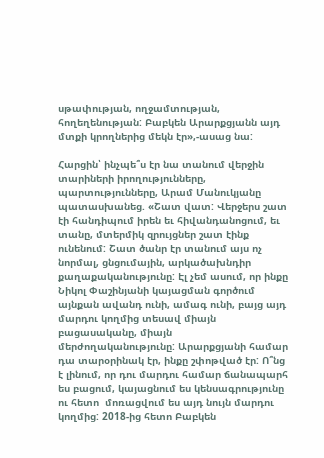սթափության, ողջամտության, հողեղենության: Բաբկեն Արարքցյանն այդ մտքի կրողներից մեկն էր»,-ասաց նա:

Հարցին՝ ինչպե՞ս էր նա տանում վերջին տարիների իրողությունները, պարտությունները, Արամ Մանուկյանը պատասխանեց. «Շատ վատ: Վերջերս շատ էի հանդիպում իրեն եւ հիվանդանոցում, եւ տանը, մտերմիկ զրույցներ շատ էինք ունենում: Շատ ծանր էր տանում այս ոչ նորմալ, ցնցումային, արկածախնդիր քաղաքականությունը: Էլ չեմ ասում, որ ինքը Նիկոլ Փաշինյանի կայացման գործում այնքան ավանդ ունի, ամագ ունի, բայց այդ մարդու կողմից տեսավ միայն բացասականը, միայն մերժողականությունը: Արարքցյանի համար դա տարօրինակ էր, ինքը շփոթված էր: Ո՞նց է լինում, որ դու մարդու համար ճանապարհ ես բացում, կայացնում ես կենսագրությունը ու հետո  մոռացվում ես այդ նույն մարդու կողմից: 2018-ից հետո Բաբկեն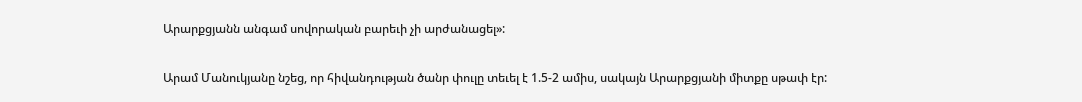Արարքցյանն անգամ սովորական բարեւի չի արժանացել»:

Արամ Մանուկյանը նշեց, որ հիվանդության ծանր փուլը տեւել է 1.5-2 ամիս, սակայն Արարքցյանի միտքը սթափ էր: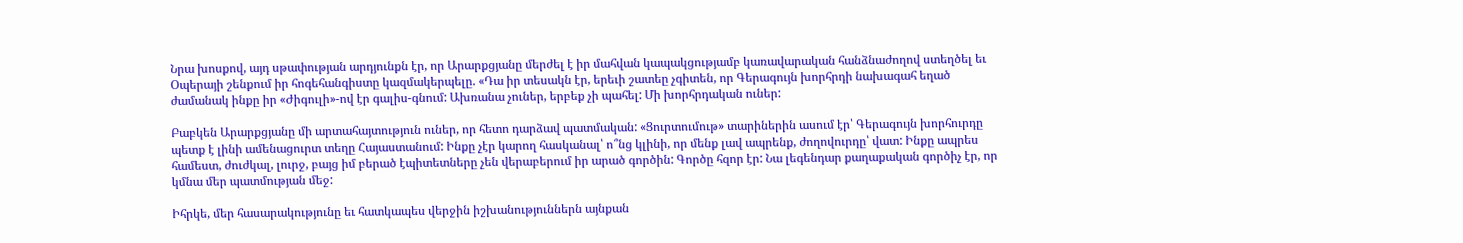Նրա խոսքով, այդ սթափության արդյունքն էր, որ Արարքցյանը մերժել է իր մահվան կապակցությամբ կառավարական հանձնաժողով ստեղծել եւ Օպերայի շենքում իր հոգեհանգիստը կազմակերպելը. «Դա իր տեսակն էր, երեւի շատեը չգիտեն, որ Գերագույն խորհրդի նախագահ եղած ժամանակ ինքը իր «Ժիգուլի»-ով էր գալիս-գնում: Ախռանա չուներ, երբեք չի պահել: Մի խորհրդական ուներ:

Բաբկեն Արարքցյանը մի արտահայտություն ուներ, որ հետո դարձավ պատմական: «Ցուրտումութ» տարիներին ասում էր՝ Գերագույն խորհուրդը պետք է լինի ամենացուրտ տեղը Հայաստանում: Ինքը չէր կարող հասկանալ՝ ո՞նց կլինի, որ մենք լավ ապրենք, ժողովուրդը՝ վատ: Ինքը ապրես համեստ, ժուժկալ, լուրջ, բայց իմ բերած էպիտետները չեն վերաբերում իր արած գործին: Գործը հզոր էր: Նա լեգենդար քաղաքական գործիչ էր, որ կմնա մեր պատմության մեջ:

Իհրկե, մեր հասարակությունը եւ հատկապես վերջին իշխանություններն այնքան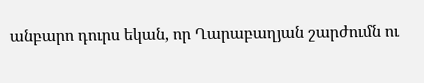անբարո դուրս եկան, որ Ղարաբաղյան շարժումն ու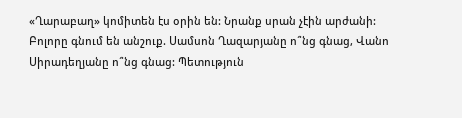«Ղարաբաղ» կոմիտեն էս օրին են: Նրանք սրան չէին արժանի: Բոլորը գնում են անշուք. Սամսոն Ղազարյանը ո՞նց գնաց, Վանո Սիրադեղյանը ո՞նց գնաց: Պետություն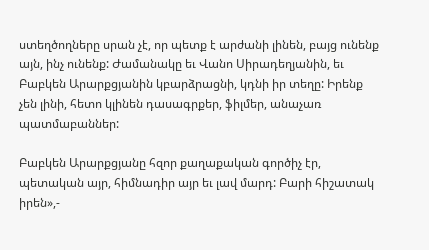ստեղծողները սրան չէ, որ պետք է արժանի լինեն, բայց ունենք այն, ինչ ունենք: Ժամանակը եւ Վանո Սիրադեղյանին, եւ Բաբկեն Արարքցյանին կբարձրացնի, կդնի իր տեղը: Իրենք չեն լինի, հետո կլինեն դասագրքեր, ֆիլմեր, անաչառ պատմաբաններ:

Բաբկեն Արարքցյանը հզոր քաղաքական գործիչ էր, պետական այր, հիմնադիր այր եւ լավ մարդ: Բարի հիշատակ իրեն»,-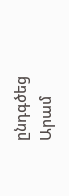ընդգծեց Արամ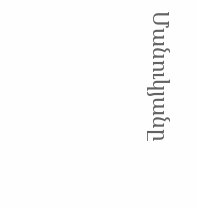Մանուկյանը